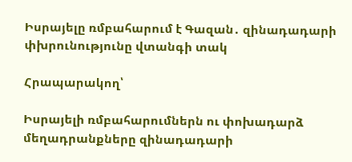Իսրայելը ռմբահարում է Գազան․ զինադադարի փխրունությունը վտանգի տակ

Հրապարակող՝

Իսրայելի ռմբահարումներն ու փոխադարձ մեղադրանքները զինադադարի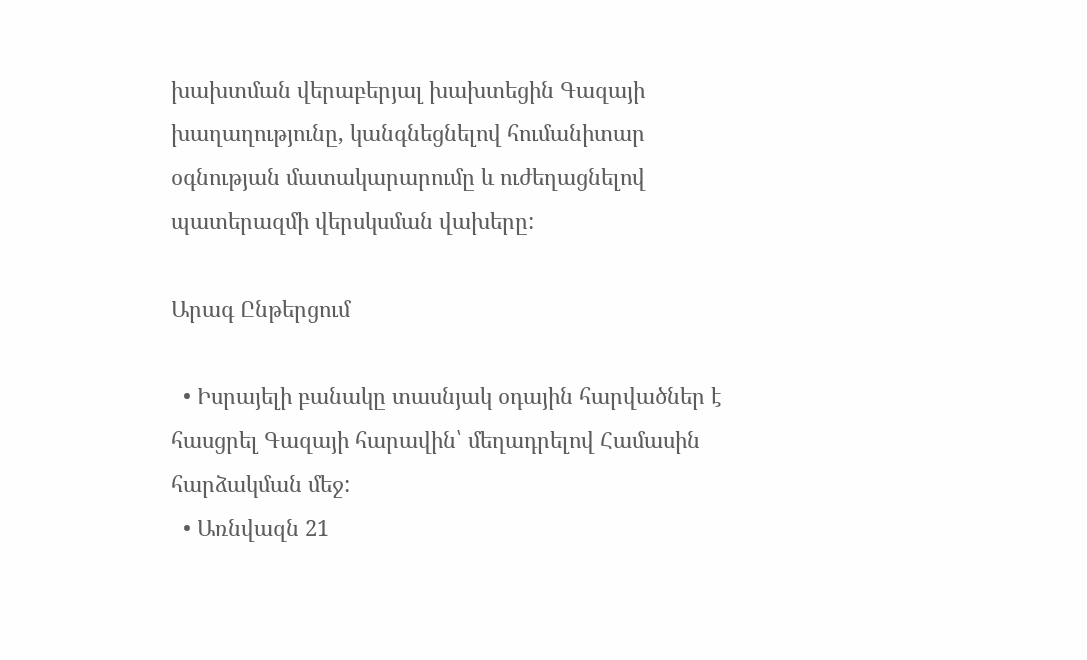խախտման վերաբերյալ խախտեցին Գազայի խաղաղությունը, կանգնեցնելով հումանիտար օգնության մատակարարումը և ուժեղացնելով պատերազմի վերսկսման վախերը:

Արագ Ընթերցում

  • Իսրայելի բանակը տասնյակ օդային հարվածներ է հասցրել Գազայի հարավին՝ մեղադրելով Համասին հարձակման մեջ:
  • Առնվազն 21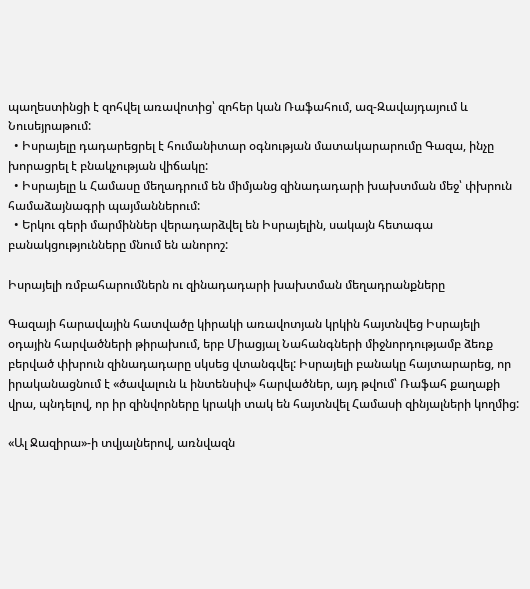պաղեստինցի է զոհվել առավոտից՝ զոհեր կան Ռաֆահում, ազ-Զավայդայում և Նուսեյրաթում:
  • Իսրայելը դադարեցրել է հումանիտար օգնության մատակարարումը Գազա, ինչը խորացրել է բնակչության վիճակը:
  • Իսրայելը և Համասը մեղադրում են միմյանց զինադադարի խախտման մեջ՝ փխրուն համաձայնագրի պայմաններում:
  • Երկու գերի մարմիններ վերադարձվել են Իսրայելին, սակայն հետագա բանակցությունները մնում են անորոշ:

Իսրայելի ռմբահարումներն ու զինադադարի խախտման մեղադրանքները

Գազայի հարավային հատվածը կիրակի առավոտյան կրկին հայտնվեց Իսրայելի օդային հարվածների թիրախում, երբ Միացյալ Նահանգների միջնորդությամբ ձեռք բերված փխրուն զինադադարը սկսեց վտանգվել: Իսրայելի բանակը հայտարարեց, որ իրականացնում է «ծավալուն և ինտենսիվ» հարվածներ, այդ թվում՝ Ռաֆահ քաղաքի վրա, պնդելով, որ իր զինվորները կրակի տակ են հայտնվել Համասի զինյալների կողմից:

«Ալ Ջազիրա»-ի տվյալներով, առնվազն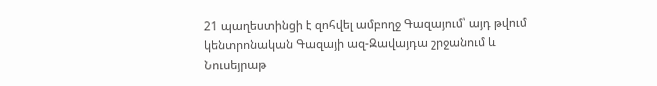21 պաղեստինցի է զոհվել ամբողջ Գազայում՝ այդ թվում կենտրոնական Գազայի ազ-Զավայդա շրջանում և Նուսեյրաթ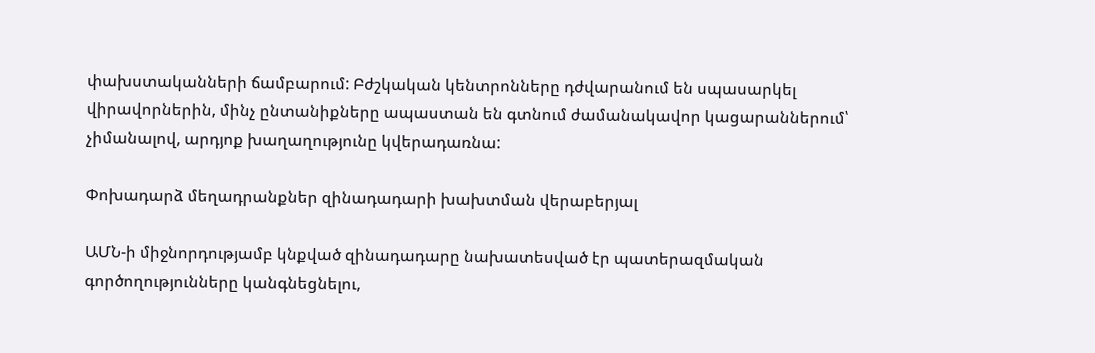փախստականների ճամբարում: Բժշկական կենտրոնները դժվարանում են սպասարկել վիրավորներին, մինչ ընտանիքները ապաստան են գտնում ժամանակավոր կացարաններում՝ չիմանալով, արդյոք խաղաղությունը կվերադառնա:

Փոխադարձ մեղադրանքներ զինադադարի խախտման վերաբերյալ

ԱՄՆ-ի միջնորդությամբ կնքված զինադադարը նախատեսված էր պատերազմական գործողությունները կանգնեցնելու,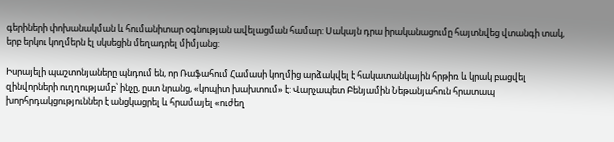գերիների փոխանակման և հումանիտար օգնության ավելացման համար: Սակայն դրա իրականացումը հայտնվեց վտանգի տակ, երբ երկու կողմերն էլ սկսեցին մեղադրել միմյանց:

Իսրայելի պաշտոնյաները պնդում են, որ Ռաֆահում Համասի կողմից արձակվել է հակատանկային հրթիռ և կրակ բացվել զինվորների ուղղությամբ՝ ինչը, ըստ նրանց, «կոպիտ խախտում» է: Վարչապետ Բենյամին Նեթանյահուն հրատապ խորհրդակցություններ է անցկացրել և հրամայել «ուժեղ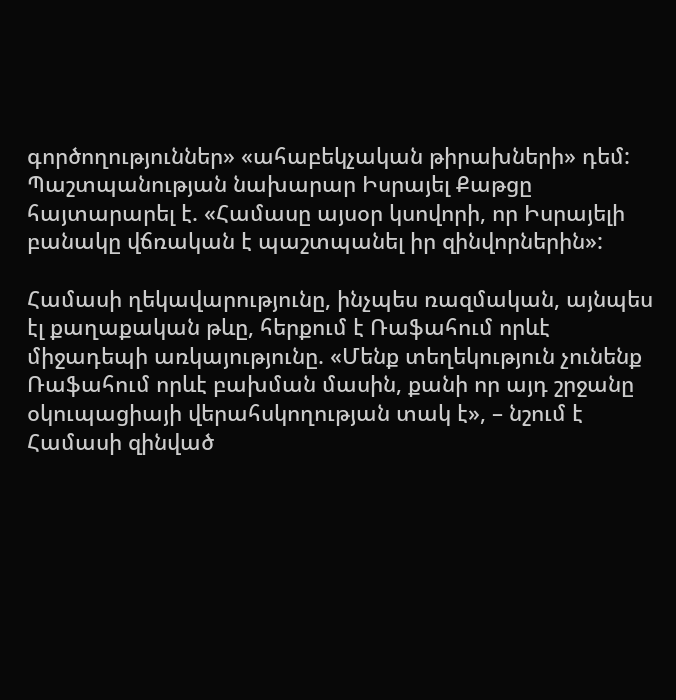գործողություններ» «ահաբեկչական թիրախների» դեմ: Պաշտպանության նախարար Իսրայել Քաթցը հայտարարել է. «Համասը այսօր կսովորի, որ Իսրայելի բանակը վճռական է պաշտպանել իր զինվորներին»:

Համասի ղեկավարությունը, ինչպես ռազմական, այնպես էլ քաղաքական թևը, հերքում է Ռաֆահում որևէ միջադեպի առկայությունը. «Մենք տեղեկություն չունենք Ռաֆահում որևէ բախման մասին, քանի որ այդ շրջանը օկուպացիայի վերահսկողության տակ է», – նշում է Համասի զինված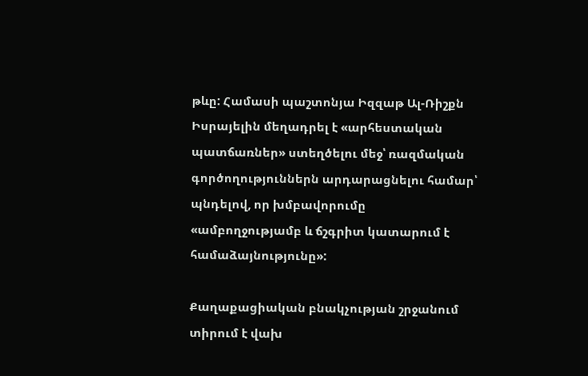թևը: Համասի պաշտոնյա Իզզաթ Ալ-Ռիշքն Իսրայելին մեղադրել է «արհեստական պատճառներ» ստեղծելու մեջ՝ ռազմական գործողություններն արդարացնելու համար՝ պնդելով, որ խմբավորումը «ամբողջությամբ և ճշգրիտ կատարում է համաձայնությունը»:

Քաղաքացիական բնակչության շրջանում տիրում է վախ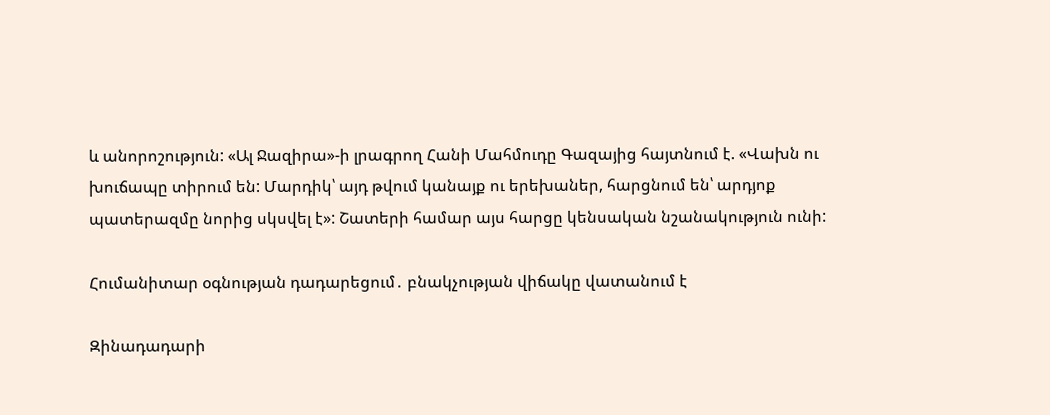և անորոշություն: «Ալ Ջազիրա»-ի լրագրող Հանի Մահմուդը Գազայից հայտնում է. «Վախն ու խուճապը տիրում են: Մարդիկ՝ այդ թվում կանայք ու երեխաներ, հարցնում են՝ արդյոք պատերազմը նորից սկսվել է»: Շատերի համար այս հարցը կենսական նշանակություն ունի:

Հումանիտար օգնության դադարեցում․ բնակչության վիճակը վատանում է

Զինադադարի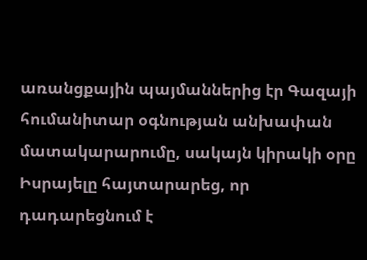առանցքային պայմաններից էր Գազայի հումանիտար օգնության անխափան մատակարարումը, սակայն կիրակի օրը Իսրայելը հայտարարեց, որ դադարեցնում է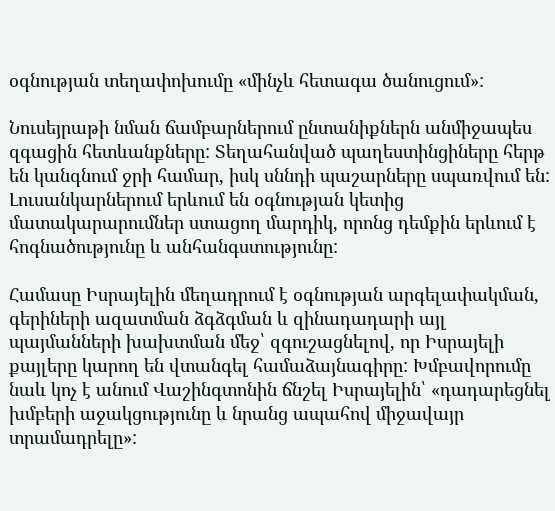օգնության տեղափոխումը «մինչև հետագա ծանուցում»:

Նուսեյրաթի նման ճամբարներում ընտանիքներն անմիջապես զգացին հետևանքները: Տեղահանված պաղեստինցիները հերթ են կանգնում ջրի համար, իսկ սննդի պաշարները սպառվում են: Լուսանկարներում երևում են օգնության կետից մատակարարումներ ստացող մարդիկ, որոնց դեմքին երևում է հոգնածությունը և անհանգստությունը:

Համասը Իսրայելին մեղադրում է օգնության արգելափակման, գերիների ազատման ձգձգման և զինադադարի այլ պայմանների խախտման մեջ՝ զգուշացնելով, որ Իսրայելի քայլերը կարող են վտանգել համաձայնագիրը: Խմբավորումը նաև կոչ է անում Վաշինգտոնին ճնշել Իսրայելին՝ «դադարեցնել խմբերի աջակցությունը և նրանց ապահով միջավայր տրամադրելը»: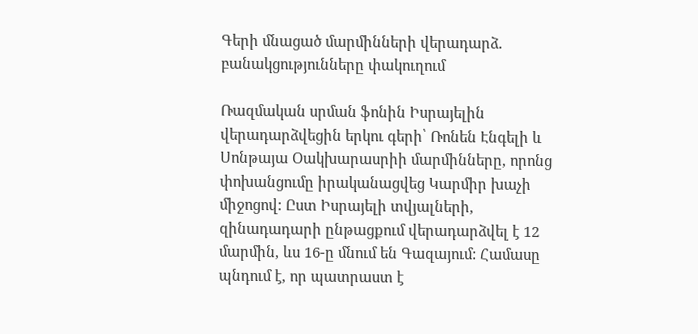Գերի մնացած մարմինների վերադարձ․ բանակցությունները փակուղում

Ռազմական սրման ֆոնին Իսրայելին վերադարձվեցին երկու գերի՝ Ռոնեն Էնգելի և Սոնթայա Օակխարասրիի մարմինները, որոնց փոխանցումը իրականացվեց Կարմիր խաչի միջոցով: Ըստ Իսրայելի տվյալների, զինադադարի ընթացքում վերադարձվել է 12 մարմին, ևս 16-ը մնում են Գազայում: Համասը պնդում է, որ պատրաստ է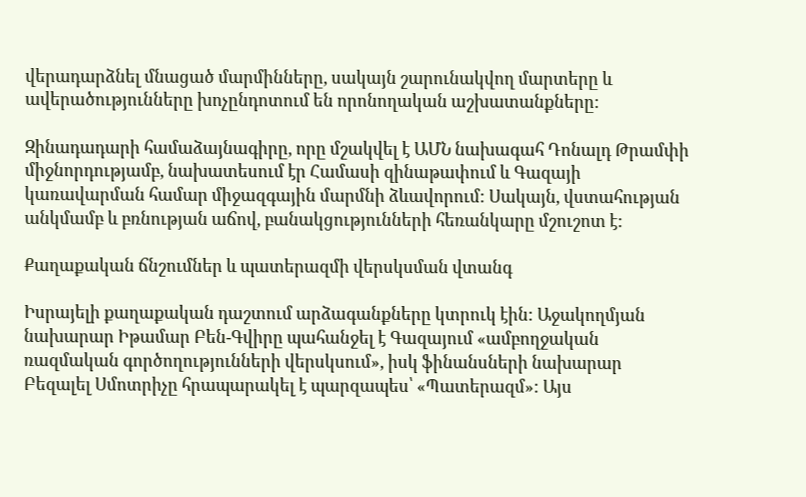վերադարձնել մնացած մարմինները, սակայն շարունակվող մարտերը և ավերածությունները խոչընդոտում են որոնողական աշխատանքները:

Զինադադարի համաձայնագիրը, որը մշակվել է ԱՄՆ նախագահ Դոնալդ Թրամփի միջնորդությամբ, նախատեսում էր Համասի զինաթափում և Գազայի կառավարման համար միջազգային մարմնի ձևավորում: Սակայն, վստահության անկմամբ և բռնության աճով, բանակցությունների հեռանկարը մշուշոտ է:

Քաղաքական ճնշումներ և պատերազմի վերսկսման վտանգ

Իսրայելի քաղաքական դաշտում արձագանքները կտրուկ էին: Աջակողմյան նախարար Իթամար Բեն-Գվիրը պահանջել է Գազայում «ամբողջական ռազմական գործողությունների վերսկսում», իսկ ֆինանսների նախարար Բեզալել Սմոտրիչը հրապարակել է պարզապես՝ «Պատերազմ»: Այս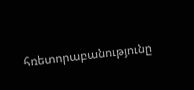հռետորաբանությունը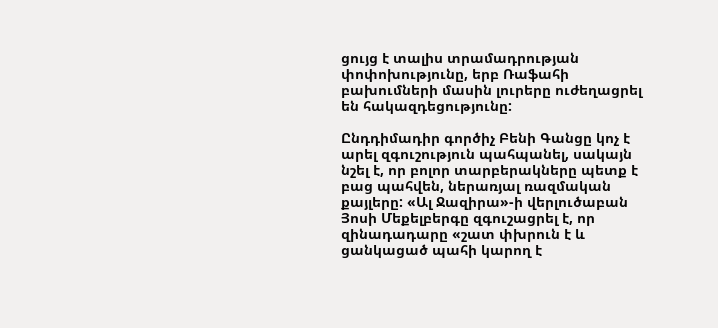ցույց է տալիս տրամադրության փոփոխությունը, երբ Ռաֆահի բախումների մասին լուրերը ուժեղացրել են հակազդեցությունը:

Ընդդիմադիր գործիչ Բենի Գանցը կոչ է արել զգուշություն պահպանել, սակայն նշել է, որ բոլոր տարբերակները պետք է բաց պահվեն, ներառյալ ռազմական քայլերը: «Ալ Ջազիրա»-ի վերլուծաբան Յոսի Մեքելբերգը զգուշացրել է, որ զինադադարը «շատ փխրուն է և ցանկացած պահի կարող է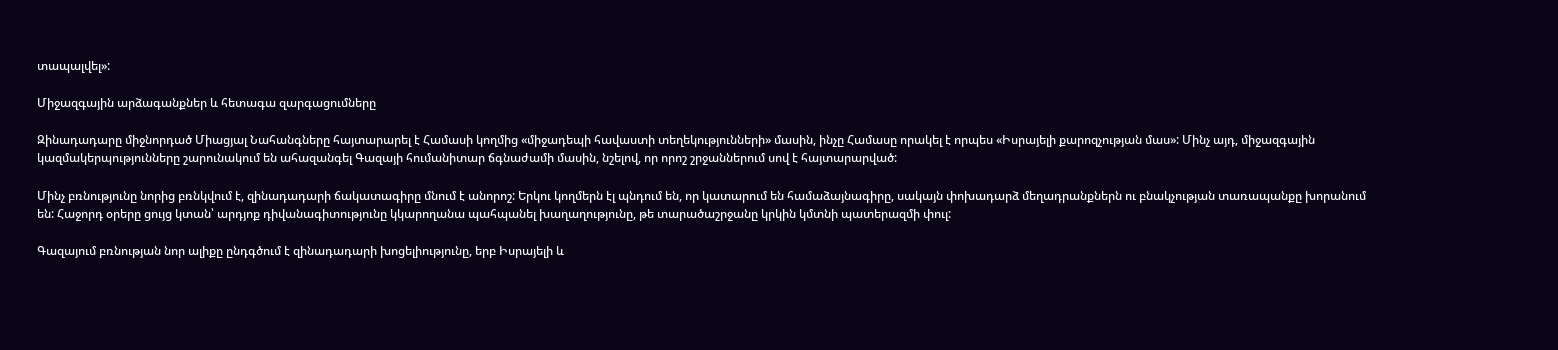տապալվել»:

Միջազգային արձագանքներ և հետագա զարգացումները

Զինադադարը միջնորդած Միացյալ Նահանգները հայտարարել է Համասի կողմից «միջադեպի հավաստի տեղեկությունների» մասին, ինչը Համասը որակել է որպես «Իսրայելի քարոզչության մաս»: Մինչ այդ, միջազգային կազմակերպությունները շարունակում են ահազանգել Գազայի հումանիտար ճգնաժամի մասին, նշելով, որ որոշ շրջաններում սով է հայտարարված:

Մինչ բռնությունը նորից բռնկվում է, զինադադարի ճակատագիրը մնում է անորոշ: Երկու կողմերն էլ պնդում են, որ կատարում են համաձայնագիրը, սակայն փոխադարձ մեղադրանքներն ու բնակչության տառապանքը խորանում են: Հաջորդ օրերը ցույց կտան՝ արդյոք դիվանագիտությունը կկարողանա պահպանել խաղաղությունը, թե տարածաշրջանը կրկին կմտնի պատերազմի փուլ:

Գազայում բռնության նոր ալիքը ընդգծում է զինադադարի խոցելիությունը, երբ Իսրայելի և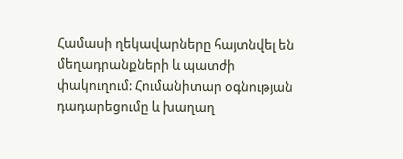Համասի ղեկավարները հայտնվել են մեղադրանքների և պատժի փակուղում: Հումանիտար օգնության դադարեցումը և խաղաղ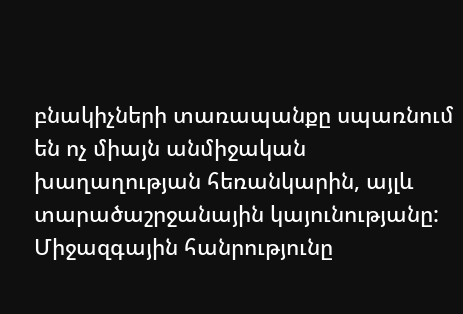բնակիչների տառապանքը սպառնում են ոչ միայն անմիջական խաղաղության հեռանկարին, այլև տարածաշրջանային կայունությանը: Միջազգային հանրությունը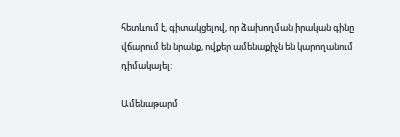հետևում է, գիտակցելով, որ ձախողման իրական գինը վճարում են նրանք, ովքեր ամենաքիչն են կարողանում դիմակայել:

Ամենաթարմ